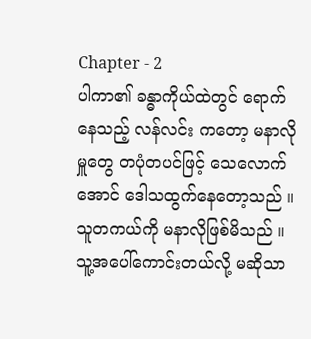Chapter - 2
ပါကာ၏ ခန္ဓာကိုယ်ထဲတွင် ရောက်နေသည့် လန်လင်း ကတော့ မနာလိုမှူတွေ တပုံတပင်ဖြင့် သေလောက်အောင် ဒေါသထွက်နေတော့သည် ။
သူတကယ်ကို မနာလိုဖြစ်မိသည် ။
သူ့အပေါ်ကောင်းတယ်လို့ မဆိုသာ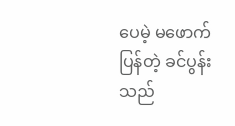ပေမဲ့ မဖောက်ပြန်တဲ့ ခင်ပွန်းသည်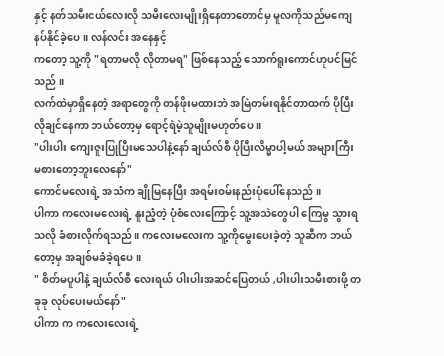နှင့် နတ်သမီးငယ်လေးလို သမီးလေးမျိုးရှိနေတာတောင်မှ မူလကိုသည်မကျေနပ်နိုင်ခဲ့ပေ ။ လန်လင်း အနေနှင့်
ကတော့ သူ့ကို "ရတာမလို လိုတာမရ" ဖြစ်နေသည့် သောက်ရူးကောင်ဟုပင်မြင်သည် ။
လက်ထဲမှာရှိနေတဲ့ အရာတွေကို တန်ဖိုးမထားဘဲ အမြဲတမ်းရနိုင်တာထက် ပိုပြီးလိုချင်နေကာ ဘယ်တော့မှ ရောင့်ရဲမဲ့သူမျိုးမဟုတ်ပေ ။
"ပါးပါး ကျေးဇူးပြုပြီးမသေပါနဲ့နော် ချယ်လ်စီ ပိုပြီးလိမ္မာပါ့မယ် အများကြီး မစားတော့ဘူးလေနော်"
ကောင်မလေးရဲ့ အသံက ချိုမြနေပြီး အရမ်းဝမ်းနည်းပုံပေါ်နေသည် ။
ပါကာ ကလေးမလေးရဲ့ နူးညံ့တဲ့ ပုံစံလေးကြောင့် သူ့အသဲတွေပါ ကြေမွ သွားရသလို ခံစားလိုက်ရသည် ။ ကလေးမလေးက သူ့ကိုမွေးပေးခဲ့တဲ့ သူဆီက ဘယ်တော့မှ အချစ်မခံခဲ့ရပေ ။
" စိတ်မပူပါနဲ့ ချယ်လ်စီ လေးရယ် ပါးပါးအဆင်ပြေတယ် ,ပါးပါးသမီးစားဖို့ တခုခု လုပ်ပေးမယ်နော်"
ပါကာ က ကလေးလေးရဲ့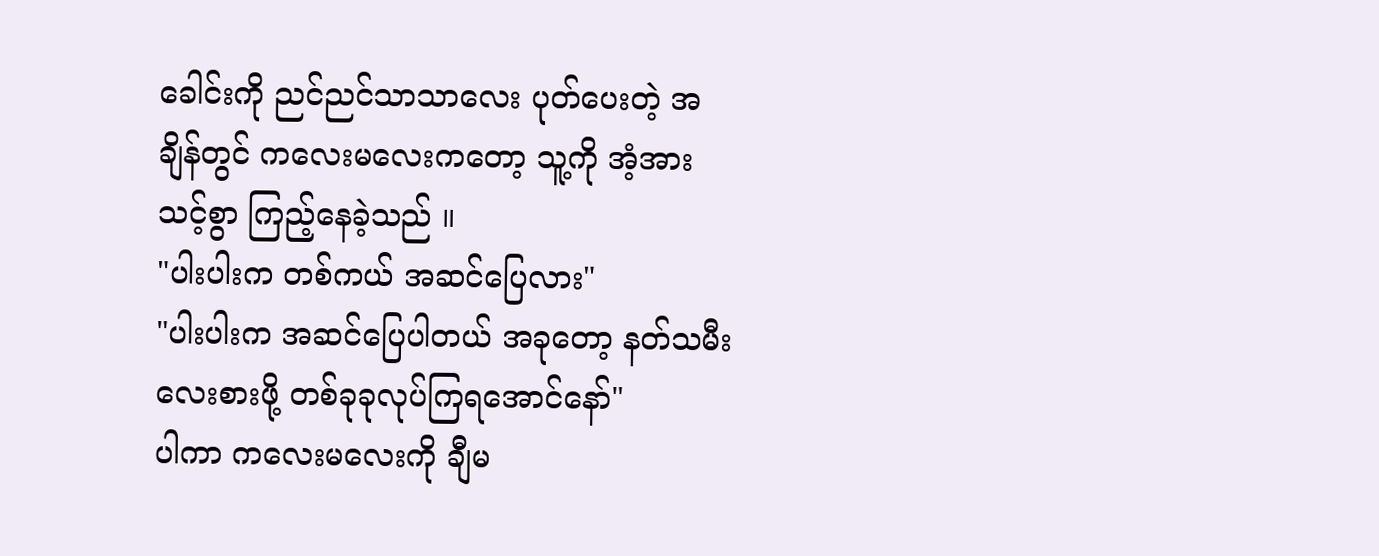ခေါင်းကို ညင်ညင်သာသာလေး ပုတ်ပေးတဲ့ အချိန်တွင် ကလေးမလေးကတော့ သူ့ကို အံ့အားသင့်စွာ ကြည့်နေခဲ့သည် ။
"ပါးပါးက တစ်ကယ် အဆင်ပြေလား"
"ပါးပါးက အဆင်ပြေပါတယ် အခုတော့ နတ်သမီးလေးစားဖို့ တစ်ခုခုလုပ်ကြရအောင်နော်"
ပါကာ ကလေးမလေးကို ချီမ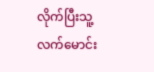လိုက်ပြီးသူ့လက်မောင်း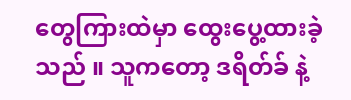တွေကြားထဲမှာ ထွေးပွေ့ထားခဲ့သည် ။ သူကတော့ ဒရိတ်ခ် နဲ့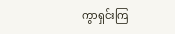ကွာရှင်းကြ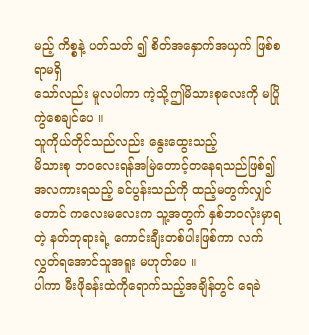မည့် ကိစ္စနဲ့ ပတ်သတ် ၍ စိတ်အနှောက်အယှက် ဖြစ်စရာမရှိ
သော်လည်း မူလပါကာ ကဲ့သို့ဤမိသားစုလေးကို မပြိုကွဲစေချင်ပေ ။
သူကိုယ်တိုင်သည်လည်း နွေးထွေးသည့်
မိသားစု ဘဝလေးရန်အမြဲတောင့်တနေရသည်ဖြစ်၍ အလကားရသည့် ခင်ပွန်းသည်ကို ထည့်မတွက်လျှင်တောင် ကလေးမလေးက သူ့အတွက် နှစ်ဘဝလုံးမှာရတဲ့ နတ်ဘုရားရဲ့ ကောင်းချီးတစ်ပါးဖြစ်ကာ လက်လွှတ်ရအောင်သူအရူး မဟုတ်ပေ ။
ပါကာ မီးဖိုခန်းထဲကိုရောက်သည့်အချိန်တွင် ရေခဲ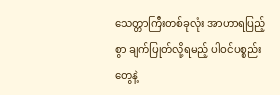သေတ္တာကြီးတစ်ခုလုံး အာဟာရပြည့်စွာ ချက်ပြုတ်လို့ရမည့် ပါဝင်ပစ္စည်းတွေနဲ့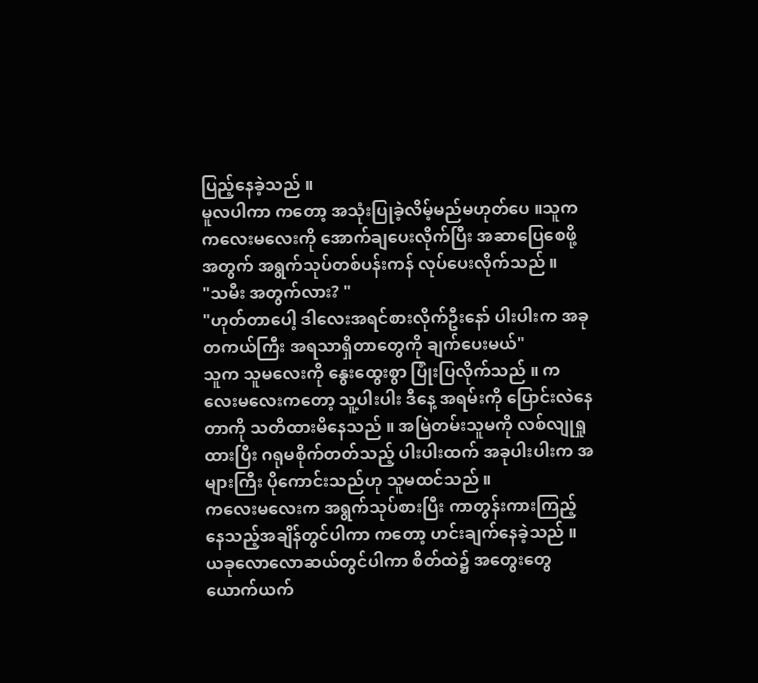ပြည့်နေခဲ့သည် ။
မူလပါကာ ကတော့ အသုံးပြုခဲ့လိမ့်မည်မဟုတ်ပေ ။သူက ကလေးမလေးကို အောက်ချပေးလိုက်ပြီး အဆာပြေစေဖို့အတွက် အရွက်သုပ်တစ်ပန်းကန် လုပ်ပေးလိုက်သည် ။
"သမီး အတွက်လား? "
"ဟုတ်တာပေါ့ ဒါလေးအရင်စားလိုက်ဦးနော် ပါးပါးက အခု တကယ်ကြီး အရသာရှိတာတွေကို ချက်ပေးမယ်"
သူက သူမလေးကို နွေးထွေးစွာ ပြုံးပြလိုက်သည် ။ ကလေးမလေးကတော့ သူ့ပါးပါး ဒီနေ့ အရမ်းကို ပြောင်းလဲနေတာကို သတိထားမိနေသည် ။ အမြဲတမ်းသူမကို လစ်လျုရှုထားပြီး ဂရုမစိုက်တတ်သည့် ပါးပါးထက် အခုပါးပါးက အများကြီး ပိုကောင်းသည်ဟု သူမထင်သည် ။
ကလေးမလေးက အရွက်သုပ်စားပြီး ကာတွန်းကားကြည့်နေသည့်အချိန်တွင်ပါကာ ကတော့ ဟင်းချက်နေခဲ့သည် ။
ယခုလောလောဆယ်တွင်ပါကာ စိတ်ထဲ၌ အတွေးတွေ ယောက်ယက်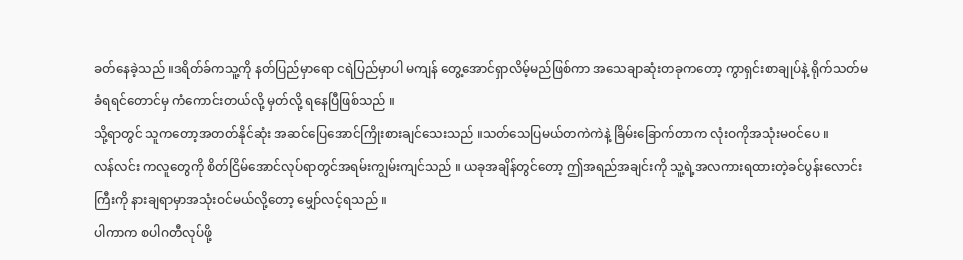ခတ်နေခဲ့သည် ။ဒရိတ်ခ်ကသူ့ကို နတ်ပြည်မှာရော ငရဲပြည်မှာပါ မကျန် တွေ့အောင်ရှာလိမ့်မည်ဖြစ်ကာ အသေချာဆုံးတခုကတော့ ကွာရှင်းစာချုပ်နဲ့ ရိုက်သတ်မခံရရင်တောင်မှ ကံကောင်းတယ်လို့ မှတ်လို့ ရနေပြီဖြစ်သည် ။
သို့ရာတွင် သူကတော့အတတ်နိုင်ဆုံး အဆင်ပြေအောင်ကြိုးစားချင်သေးသည် ။သတ်သေပြမယ်တကဲကဲနဲ့ ခြိမ်းခြောက်တာက လုံးဝကိုအသုံးမဝင်ပေ ။
လန်လင်း ကလူတွေကို စိတ်ငြိမ်အောင်လုပ်ရာတွင်အရမ်းကျွမ်းကျင်သည် ။ ယခုအချိန်တွင်တော့ ဤအရည်အချင်းကို သူ့ရဲ့အလကားရထားတဲ့ခင်ပွန်းလောင်းကြီးကို နားချရာမှာအသုံးဝင်မယ်လို့တော့ မျှော်လင့်ရသည် ။
ပါကာက စပါဂတီလုပ်ဖို့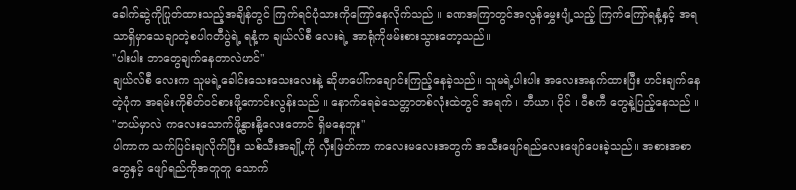ခေါက်ဆွဲကိုပြုတ်ထားသည့်အချိန်တွင် ကြက်ရင်ပုံသားကိုကြော်နေလိုက်သည် ။ ခဏအကြာတွင်အလွန်မွှေးပျံ့သည့် ကြက်ကြော်ရနံ့နှင့် အရသာရှိမှာသေချာတဲ့စပါဂတီပွဲရဲ့ ရနံ့က ချယ်လ်စီ လေးရဲ့ အာရုံကိုဖမ်းစားသွားတော့သည်။
"ပါးပါး ဘာတွေချက်နေတာလဲဟင်"
ချယ်လ်စီ လေးက သူမရဲ့ခေါင်းသေးသေးလေးနဲ့ ဆိုဖာပေါ်ကချောင်းကြည့်နေခဲ့သည်။ သူမရဲ့ပါးပါး အလေးအနက်ထားပြီး ဟင်းချက်နေတဲ့ပုံက အရမ်းကိုစိတ်ဝင်စားဖို့ကောင်းလွန်းသည် ။ နောက်ရေခဲသေတ္တာတစ်လုံးထဲတွင် အရက် ၊ ဘီယာ၊ ဝိုင် ၊ ဝီစကီ တွေနဲ့ပြည့်နေသည် ။
"ဘယ်မှာလဲ ကလေးသောက်ဖို့နွားနို့လေးတောင် ရှိမနေဘူး"
ပါကာက သက်ပြင်းချလိုက်ပြီး သစ်သီးအချို့ကို လှီးဖြတ်ကာ ကလေးမလေးအတွက် အသီးဖျော်ရည်လေးဖျော်ပေးခဲ့သည်။ အစားအစာ တွေနှင့် ဖျော်ရည်ကိုအတူတူ သောက်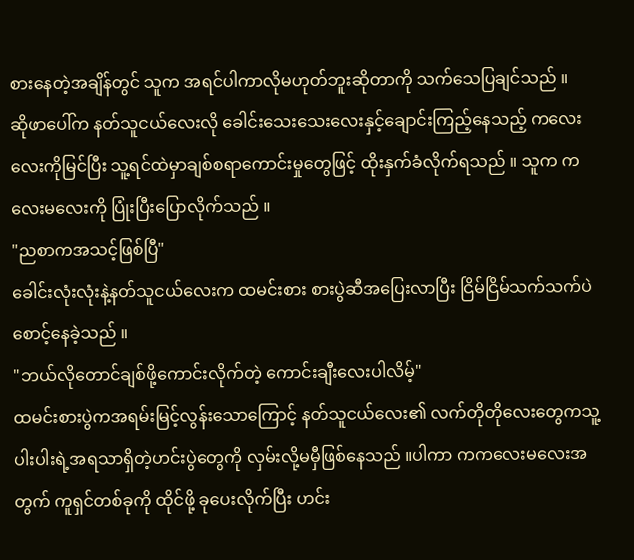စားနေတဲ့အချိန်တွင် သူက အရင်ပါကာလိုမဟုတ်ဘူးဆိုတာကို သက်သေပြချင်သည် ။
ဆိုဖာပေါ်က နတ်သူငယ်လေးလို ခေါင်းသေးသေးလေးနှင့်ချောင်းကြည့်နေသည့် ကလေးလေးကိုမြင်ပြီး သူ့ရင်ထဲမှာချစ်စရာကောင်းမှုတွေဖြင့် ထိုးနှက်ခံလိုက်ရသည် ။ သူက ကလေးမလေးကို ပြုံးပြီးပြောလိုက်သည် ။
"ညစာကအသင့်ဖြစ်ပြီ"
ခေါင်းလုံးလုံးနဲ့နတ်သူငယ်လေးက ထမင်းစား စားပွဲဆီအပြေးလာပြီး ငြိမ်ငြိမ်သက်သက်ပဲ စောင့်နေခဲ့သည် ။
"ဘယ်လိုတောင်ချစ်ဖို့ကောင်းလိုက်တဲ့ ကောင်းချီးလေးပါလိမ့်"
ထမင်းစားပွဲကအရမ်းမြင့်လွန်းသောကြောင့် နတ်သူငယ်လေး၏ လက်တိုတိုလေးတွေကသူ့ပါးပါးရဲ့အရသာရှိတဲ့ဟင်းပွဲတွေကို လှမ်းလို့မမှီဖြစ်နေသည် ။ပါကာ ကကလေးမလေးအတွက် ကူရှင်တစ်ခုကို ထိုင်ဖို့ ခုပေးလိုက်ပြီး ဟင်း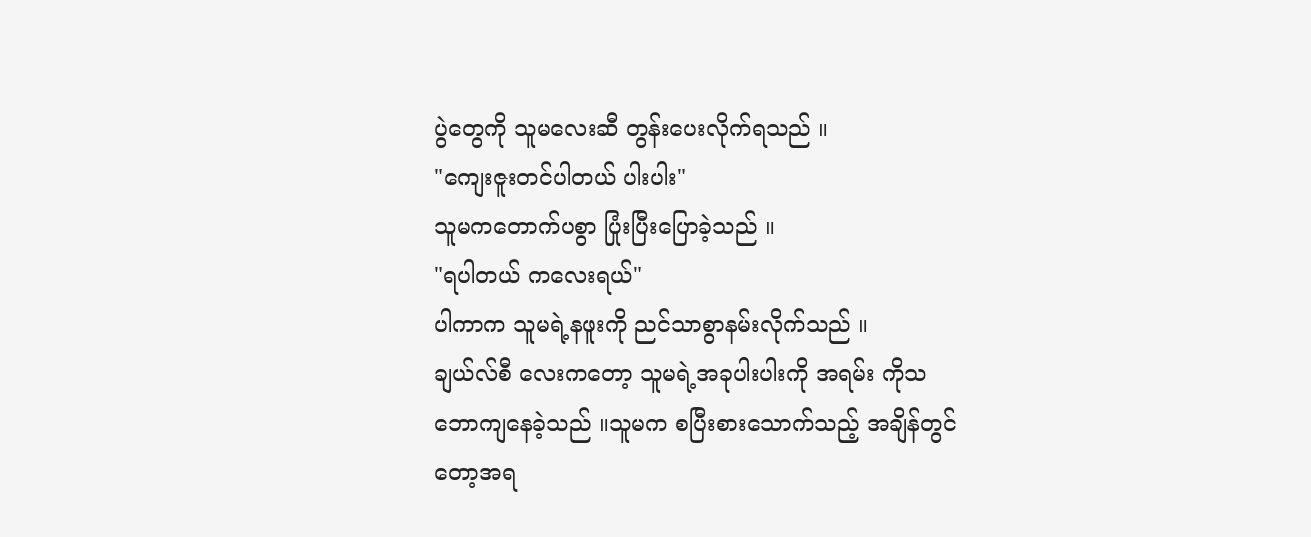ပွဲတွေကို သူမလေးဆီ တွန်းပေးလိုက်ရသည် ။
"ကျေးဇူးတင်ပါတယ် ပါးပါး"
သူမကတောက်ပစွာ ပြုံးပြီးပြောခဲ့သည် ။
"ရပါတယ် ကလေးရယ်"
ပါကာက သူမရဲ့နဖူးကို ညင်သာစွာနမ်းလိုက်သည် ။
ချယ်လ်စီ လေးကတော့ သူမရဲ့အခုပါးပါးကို အရမ်း ကိုသဘောကျနေခဲ့သည် ။သူမက စပြီးစားသောက်သည့် အချိန်တွင်တော့အရ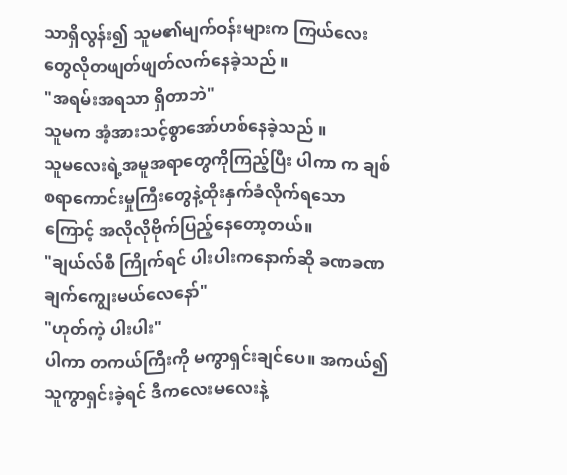သာရှိလွန်း၍ သူမ၏မျက်ဝန်းများက ကြယ်လေးတွေလိုတဖျတ်ဖျတ်လက်နေခဲ့သည် ။
"အရမ်းအရသာ ရှိတာဘဲ"
သူမက အံ့အားသင့်စွာအော်ဟစ်နေခဲ့သည် ။
သူမလေးရဲ့အမူအရာတွေကိုကြည့်ပြီး ပါကာ က ချစ်စရာကောင်းမှုကြီးတွေနဲ့ထိုးနှက်ခံလိုက်ရသောကြောင့် အလိုလိုဗိုက်ပြည့်နေတော့တယ်။
"ချယ်လ်စီ ကြိုက်ရင် ပါးပါးကနောက်ဆို ခဏခဏချက်ကျွေးမယ်လေနော်"
"ဟုတ်ကဲ့ ပါးပါး"
ပါကာ တကယ်ကြီးကို မကွာရှင်းချင်ပေ။ အကယ်၍ သူကွာရှင်းခဲ့ရင် ဒီကလေးမလေးနဲ့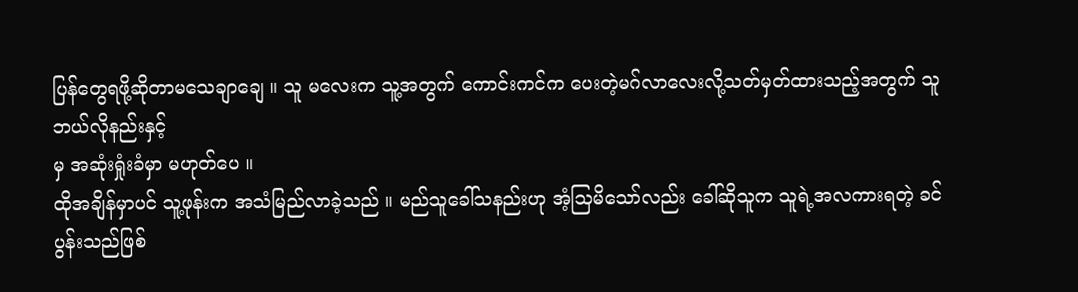ပြန်တွေရဖို့ဆိုတာမသေချာချေ ။ သူ မလေးက သူ့အတွက် ကောင်းကင်က ပေးတဲ့မဂ်လာလေးလို့သတ်မှတ်ထားသည့်အတွက် သူဘယ်လိုနည်းနှင့်
မှ အဆုံးရှုံးခံမှာ မဟုတ်ပေ ။
ထိုအချိန်မှာပင် သူ့ဖုန်းက အသံမြည်လာခဲ့သည် ။ မည်သူခေါ်သနည်းဟု အံ့သြမိသော်လည်း ခေါ်ဆိုသူက သူရဲ့အလကားရတဲ့ ခင်ပွန်းသည်ဖြစ်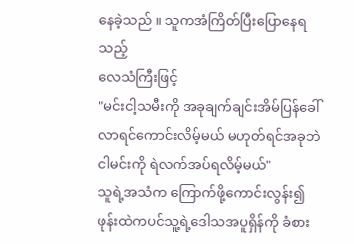နေခဲ့သည် ။ သူကအံကြိတ်ပြီးပြောနေရသည့်
လေသံကြီးဖြင့်
"မင်းငါ့သမီးကို အခုချက်ချင်းအိမ်ပြန်ခေါ်လာရင်ကောင်းလိမ့်မယ် မဟုတ်ရင်အခုဘဲငါမင်းကို ရဲလက်အပ်ရလိမ့်မယ်"
သူရဲ့အသံက ကြောက်ဖို့ကောင်းလွန်း၍ ဖုန်းထဲကပင်သူ့ရဲ့ဒေါသအပူရှိန်ကို ခံစား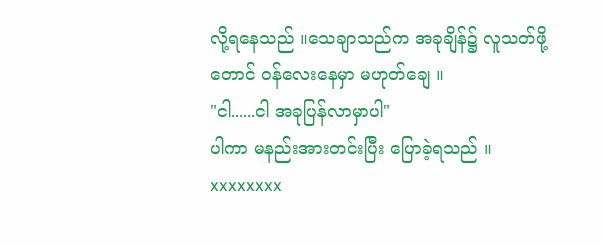လို့ရနေသည် ။သေချာသည်က အခုချိန်၌ လူသတ်ဖို့တောင် ဝန်လေးနေမှာ မဟုတ်ချေ ။
"ငါ......ငါ အခုပြန်လာမှာပါ"
ပါကာ မနည်းအားတင်းပြီး ပြောခဲ့ရသည် ။
xxxxxxxx